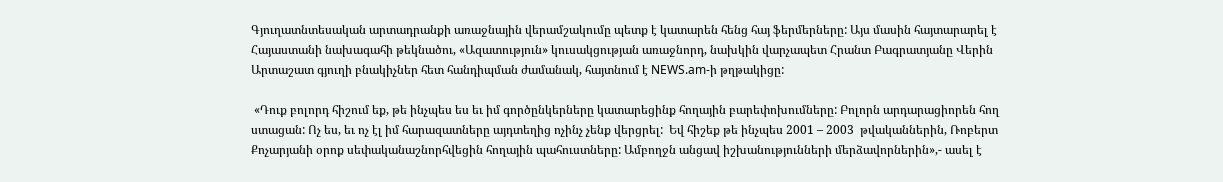Գյուղատնտեսական արտադրանքի առաջնային վերամշակումը պետք է կատարեն հենց հայ ֆերմերները: Այս մասին հայտարարել է Հայաստանի նախագահի թեկնածու, «Ազատություն» կուսակցության առաջնորդ, նախկին վարչապետ Հրանտ Բագրատյանը Վերին Արտաշատ գյուղի բնակիչներ հետ հանդիպման ժամանակ, հայտնում է NEWS.am-ի թղթակիցը:

 «Դուք բոլորդ հիշում եք, թե ինչպես ես եւ իմ գործընկերները կատարեցինք հողային բարեփոխումները: Բոլորն արդարացիորեն հող ստացան: Ոչ ես, եւ ոչ էլ իմ հարազատները այդտեղից ոչինչ չենք վերցրել:  Եվ հիշեք թե ինչպես 2001 – 2003  թվականներին, Ռոբերտ Քոչարյանի օրոք սեփականաշնորհվեցին հողային պահուստները: Ամբողջն անցավ իշխանությունների մերձավորներին»,- ասել է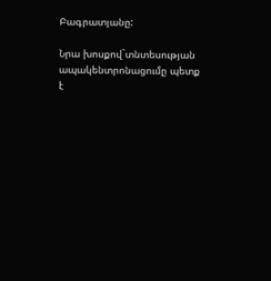Բագրատյանը:

Նրա խոսքով`տնտեսության ապակենտրոնացումը պետք է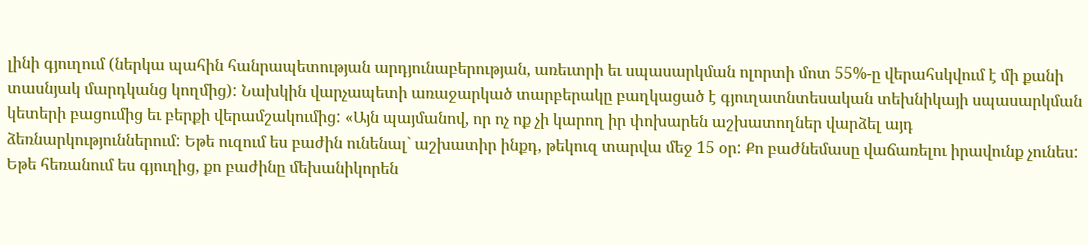լինի գյուղում (ներկա պահին հանրապետության արդյունաբերության, առեւտրի եւ սպասարկման ոլորտի մոտ 55%-ը վերահսկվում է մի քանի տասնյակ մարդկանց կողմից): Նախկին վարչապետի առաջարկած տարբերակը բաղկացած է գյուղատնտեսական տեխնիկայի սպասարկման կետերի բացումից եւ բերքի վերամշակումից: «Այն պայմանով, որ ոչ ոք չի կարող իր փոխարեն աշխատողներ վարձել այդ ձեռնարկություններում: Եթե ուզում ես բաժին ունենալ` աշխատիր ինքդ, թեկուզ տարվա մեջ 15 օր: Քո բաժնեմասը վաճառելու իրավունք չունես: Եթե հեռանում ես գյուղից, քո բաժինը մեխանիկորեն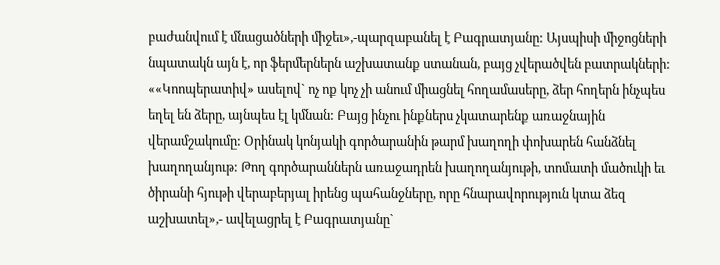բաժանվում է մնացածների միջեւ»,-պարզաբանել է Բագրատյանը: Այսպիսի միջոցների նպատակն այն է, որ ֆերմերներն աշխատանք ստանան, բայց չվերածվեն բատրակների: ««Կոոպերատիվ» ասելով` ոչ ոք կոչ չի անում միացնել հողամասերը, ձեր հողերն ինչպես եղել են ձերը, այնպես էլ կմնան: Բայց ինչու ինքներս չկատարենք առաջնային վերամշակումը: Օրինակ կոնյակի գործարանին թարմ խաղողի փոխարեն հանձնել խաղողանյութ: Թող գործարաններն առաջադրեն խաղողանյութի, տոմատի մածուկի եւ ծիրանի հյութի վերաբերյալ իրենց պահանջները, որը հնարավորություն կտա ձեզ աշխատել»,- ավելացրել է Բագրատյանը`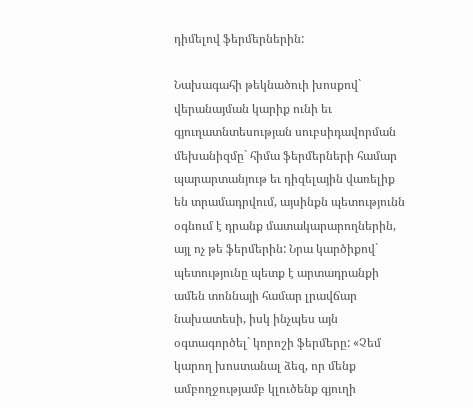դիմելով ֆերմերներին:

Նախագահի թեկնածուի խոսքով` վերանայման կարիք ունի եւ գյուղատնտեսության սուբսիդավորման մեխանիզմը` հիմա ֆերմերների համար պարարտանյութ եւ դիզելային վառելիք են տրամադրվում, այսինքն պետությունն օգնում է դրանք մատակարարողներին, այլ ոչ թե ֆերմերին: Նրա կարծիքով` պետությունը պետք է արտադրանքի ամեն տոննայի համար լրավճար նախատեսի, իսկ ինչպես այն օգտագործել` կորոշի ֆերմերը: «Չեմ կարող խոստանալ ձեզ, որ մենք ամբողջությամբ կլուծենք գյուղի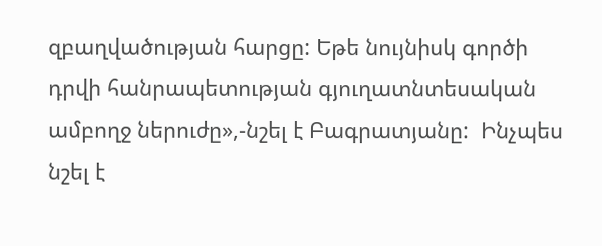զբաղվածության հարցը: Եթե նույնիսկ գործի դրվի հանրապետության գյուղատնտեսական ամբողջ ներուժը»,-նշել է Բագրատյանը:  Ինչպես նշել է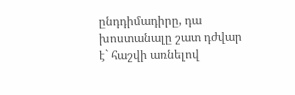ընդդիմադիրը, դա խոստանալը շատ դժվար է` հաշվի առնելով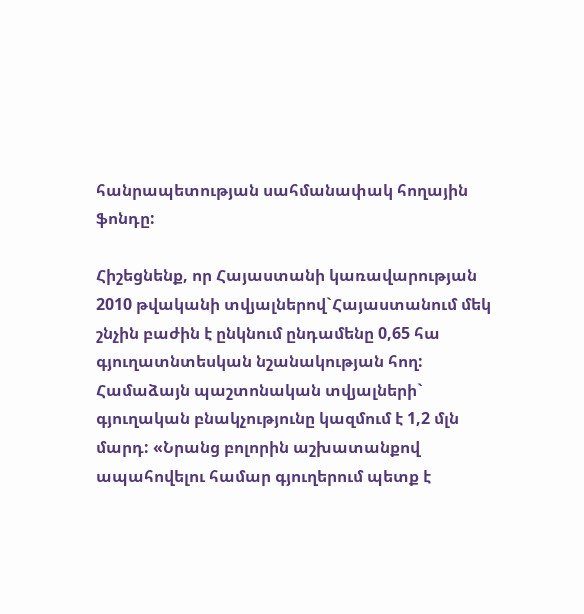հանրապետության սահմանափակ հողային ֆոնդը:

Հիշեցնենք, որ Հայաստանի կառավարության 2010 թվականի տվյալներով`Հայաստանում մեկ շնչին բաժին է ընկնում ընդամենը 0,65 հա գյուղատնտեսկան նշանակության հող: Համաձայն պաշտոնական տվյալների` գյուղական բնակչությունը կազմում է 1,2 մլն մարդ: «Նրանց բոլորին աշխատանքով ապահովելու համար գյուղերում պետք է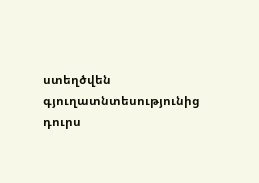ստեղծվեն գյուղատնտեսությունից դուրս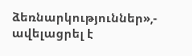ձեռնարկություններ»,- ավելացրել է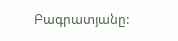Բագրատյանը: